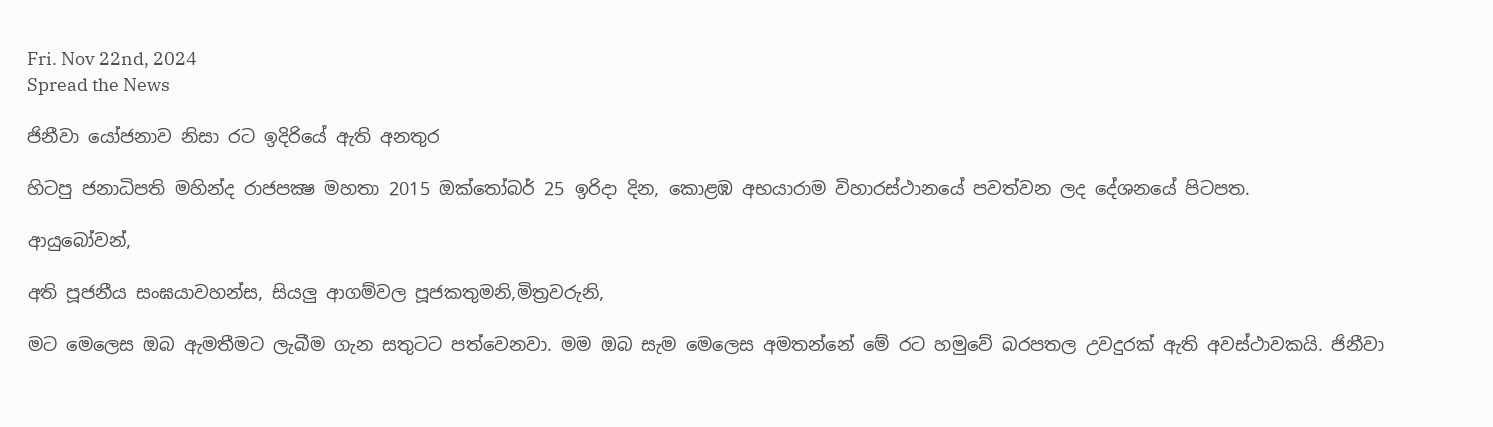Fri. Nov 22nd, 2024
Spread the News

ජිනීවා යෝජනාව නිසා රට ඉදිරියේ ඇති අනතුර

හිටපු ජනාධිපති මහින්ද රාජපක්‍ෂ මහතා 2015 ඔක්තෝබර් 25 ඉරිදා දින, කොළඹ අභයාරාම විහාරස්ථානයේ පවත්වන ලද දේශනයේ පිටපත.

ආයුබෝවන්,

අති පූජනීය සංඝයාවහන්ස, සියලු ආගම්වල පූජකතුමනි,මිත්‍රවරුනි,

මට මෙලෙස ඔබ ඇමතීමට ලැබීම ගැන සතුටට පත්වෙනවා. මම ඔබ සැම මෙලෙස අමතන්නේ මේ රට හමුවේ බරපතල උවදුරක් ඇති අවස්ථාවකයි. ජිනීවා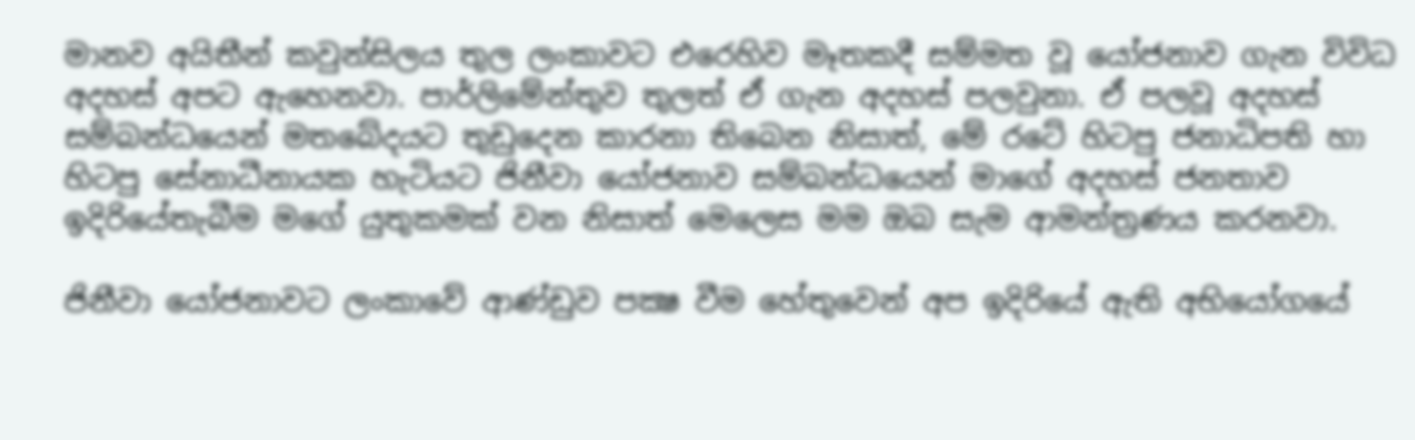මානව අයිතීන් කවුන්සිලය තුල ලංකාවට එරෙහිව මෑතකදී සම්මත වූ යෝජනාව ගැන විවිධ අදහස් අපට ඇහෙනවා. පාර්ලිමේන්තුව තුලත් ඒ ගැන අදහස් පලවුනා. ඒ පලවූ අදහස් සම්බන්ධයෙන් මතබේදයට තුඩුදෙන කාරනා තිබෙන නිසාත්, මේ රටේ හිටපු ජනාධිපති හා හිටපු සේනාධීනායක හැටියට ජිනීවා යෝජනාව සම්බන්ධයෙන් මාගේ අදහස් ජනතාව ඉදිරියේතැබීම මගේ යුතුකමක් වන නිසාත් මෙලෙස මම ඔබ සැම ආමන්ත්‍රණය කරනවා.

ජිනීවා යෝජනාවට ලංකාවේ ආණ්ඩුව පක්‍ෂ වීම හේතුවෙන් අප ඉදිරියේ ඇති අභියෝගයේ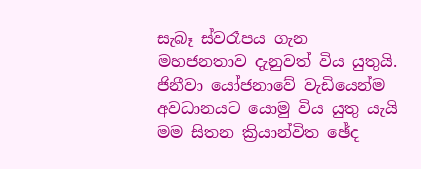සැබෑ ස්වරෑපය ගැන මහජනතාව දැනුවත් විය යුතුයි. ජිනීවා යෝජනාවේ වැඩියෙන්ම අවධානයට යොමු විය යුතු යැයි මම සිතන ක්‍රියාන්විත ඡේද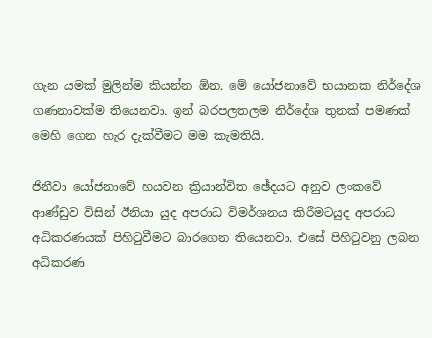ගැන යමක් මුලින්ම කියන්න ඕන. මේ යෝජනාවේ භයානක නිර්දේශ ගණනාවක්ම තියෙනවා. ඉන් බරපලතලම නිර්දේශ තුනක් පමණක් මෙහි ගෙන හැර දැක්වීමට මම කැමතියි.

ජිනීවා යෝජනාවේ හයවන ක්‍රියාන්විත ඡේදයට අනුව ලංකවේ ආණ්ඩුව විසින් ඊනියා යුද අපරාධ විමර්ශනය කිරීමටයුද අපරාධ අධිකරණයක් පිහිටුවීමට බාරගෙන තියෙනවා. එසේ පිහිටුවනු ලබන අධිකරණ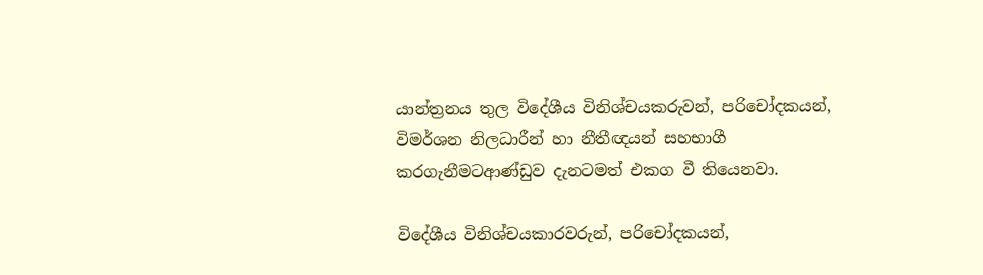යාන්ත්‍රනය තුල විදේශීය විනිශ්චයකරුවන්, පරිචෝදකයන්, විමර්ශන නිලධාරීන් හා නීතීඥයන් සහභාගී කරගැනීමටආණ්ඩුව දැනටමත් එකග වී තියෙනවා.

විදේශීය විනිශ්චයකාරවරුන්, පරිචෝදකයන්,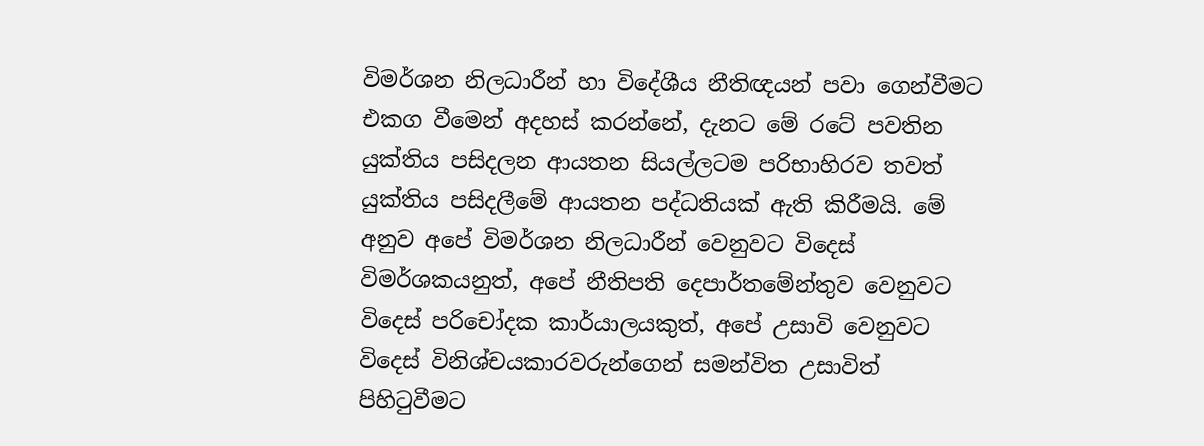විමර්ශන නිලධාරීන් හා විදේශීය නීතිඥයන් පවා ගෙන්වීමට එකග වීමෙන් අදහස් කරන්නේ, දැනට මේ රටේ පවතින යුක්තිය පසිදලන ආයතන සියල්ලටම පරිභාහිරව තවත් යුක්තිය පසිදලීමේ ආයතන පද්ධතියක් ඇති කිරීමයි. මේ අනුව අපේ විමර්ශන නිලධාරීන් වෙනුවට විදෙස් විමර්ශකයනුත්, අපේ නීතිපති දෙපාර්තමේන්තුව වෙනුවට විදෙස් පරිචෝදක කාර්යාලයකුත්, අපේ උසාවි වෙනුවට විදෙස් විනිශ්චයකාරවරුන්ගෙන් සමන්විත උසාවිත් පිහිටුවීමට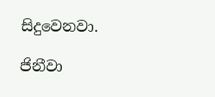සිදුවෙනවා.

ජිනීවා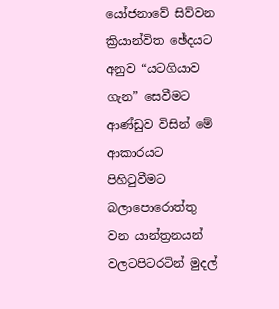යෝජනාවේ සිව්වන ක්‍රියාන්විත ඡේදයට අනුව “යටගියාව ගැන” සෙවීමට ආණ්ඩුව විසින් මේ ආකාරයට පිහිටුවීමට බලාපොරොත්තු වන යාන්ත්‍රනයන් වලටපිටරටින් මුදල්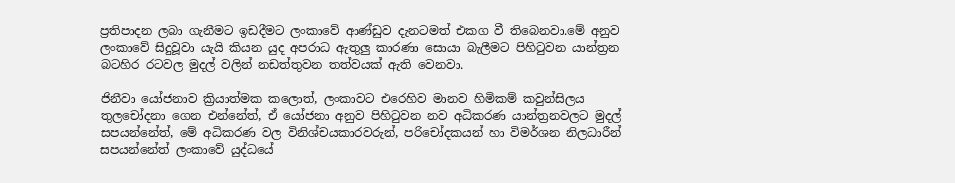ප්‍රතිපාදන ලබා ගැනීමට ඉඩදීමට ලංකාවේ ආණ්ඩුව දැනටමත් එකග වී තිබෙනවා.මේ අනුව ලංකාවේ සිදුවූවා යැයි කියන යුද අපරාධ ඇතුලු කාරණා සොයා බැලීමට පිහිටුවන යාන්ත්‍රන බටහිර රටවල මුදල් වලින් නඩත්තුවන තත්වයක් ඇති වෙනවා.

ජිනීවා යෝජනාව ක්‍රියාත්මක කලොත්, ලංකාවට එරෙහිව මානව හිමිකම් කවුන්සිලය තුලචෝදනා ගෙන එන්නේත්, ඒ යෝජනා අනුව පිහිටුවන නව අධිකරණ යාන්ත්‍රනවලට මුදල් සපයන්නේත්, මේ අධිකරණ වල විනිශ්චයකාරවරුන්, පරිචෝදකයන් හා විමර්ශන නිලධාරීන් සපයන්නේත් ලංකාවේ යුද්ධයේ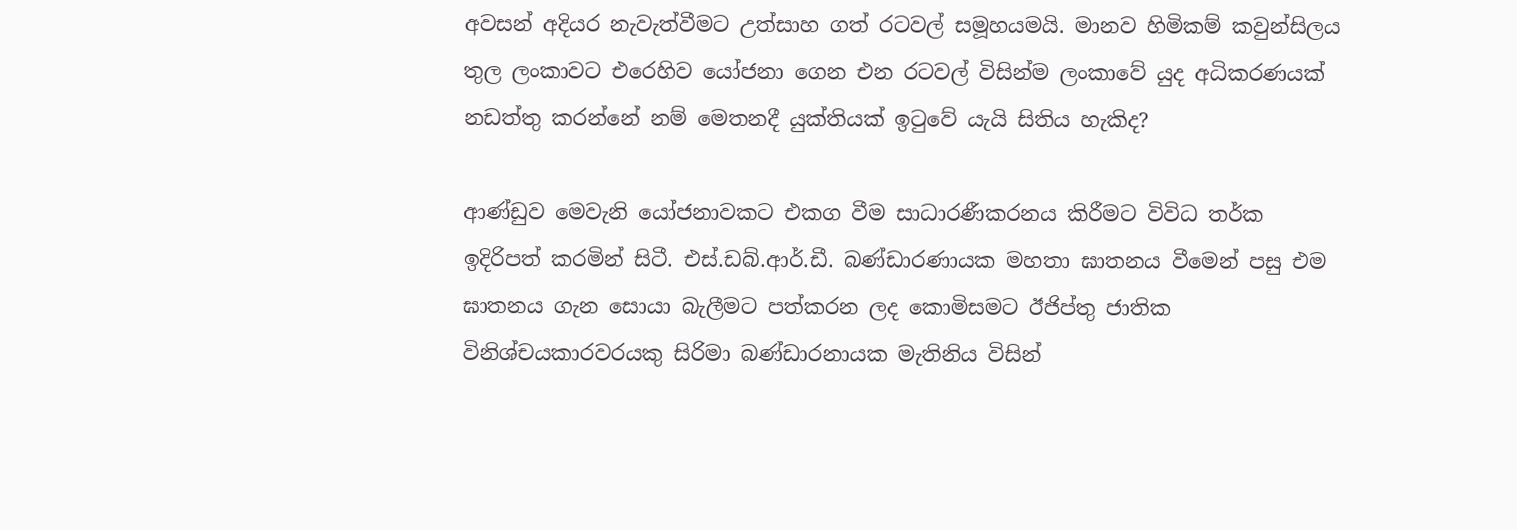අවසන් අදියර නැවැත්වීමට උත්සාහ ගත් රටවල් සමූහයමයි. මානව හිමිකම් කවුන්සිලය තුල ලංකාවට එරෙහිව යෝජනා ගෙන එන රටවල් විසින්ම ලංකාවේ යුද අධිකරණයක් නඩත්තු කරන්නේ නම් මෙතනදී යුක්තියක් ඉටුවේ යැයි සිතිය හැකිද?

ආණ්ඩුව මෙවැනි යෝජනාවකට එකග වීම සාධාරණීකරනය කිරීමට විවිධ තර්ක ඉදිරිපත් කරමින් සිටී. එස්.ඩබ්.ආර්.ඩී. බණ්ඩාරණායක මහතා ඝාතනය වීමෙන් පසු එම ඝාතනය ගැන සොයා බැලීමට පත්කරන ලද කොමිසමට ඊජිප්තු ජාතික විනිශ්චයකාරවරයකු සිරිමා බණ්ඩාරනායක මැතිනිය විසින්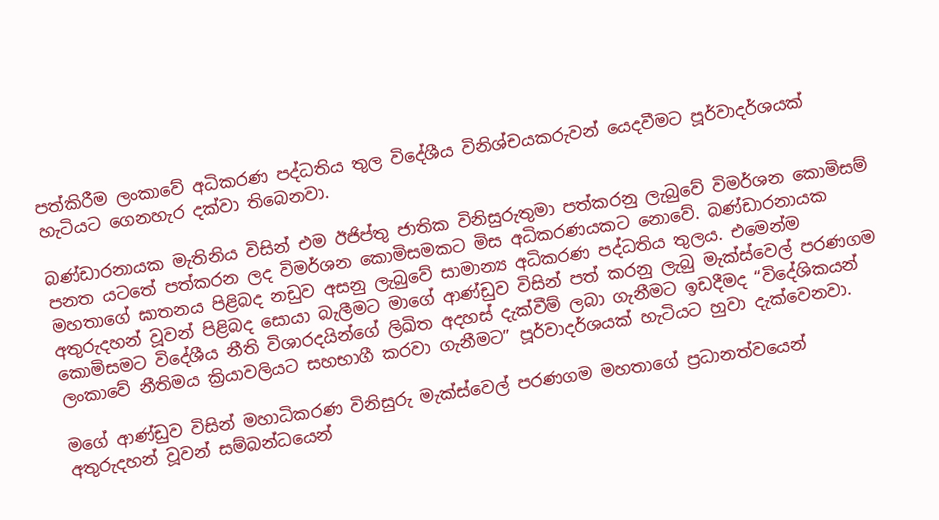පත්කිරීම ලංකාවේ අධිකරණ පද්ධතිය තුල විදේශීය විනිශ්චයකරුවන් යෙදවීමට පූර්වාදර්ශයක් හැටියට ගෙනහැර දක්වා තිබෙනවා.

බණ්ඩාරනායක මැතිනිය විසින් එම ඊජිප්තු ජාතික විනිසුරුතුමා පත්කරනු ලැබුවේ විමර්ශන කොමිසම් පනත යටතේ පත්කරන ලද විමර්ශන කොමිසමකට මිස අධිකරණයකට නොවේ. බණ්ඩාරනායක මහතාගේ ඝාතනය පිළිබද නඩුව අසනු ලැබුවේ සාමාන්‍ය අධිකරණ පද්ධතිය තුලය. එමෙන්ම අතුරුදහන් වූවන් පිළිබද සොයා බැලීමට මාගේ ආණ්ඩුව විසින් පත් කරනු ලැබු මැක්ස්වෙල් පරණගම කොමිසමට විදේශීය නීති විශාරදයින්ගේ ලිඛිත අදහස් දැක්වීම් ලබා ගැනීමට ඉඩදීමද “විදේශිකයන් ලංකාවේ නීතිමය ක්‍රියාවලියට සහභාගී කරවා ගැනීමට” පූර්වාදර්ශයක් හැටියට හුවා දැක්වෙනවා.

මගේ ආණ්ඩුව විසින් මහාධිකරණ විනිසුරු මැක්ස්වෙල් පරණගම මහතාගේ ප්‍රධානත්වයෙන් අතුරුදහන් වූවන් සම්බන්ධයෙන්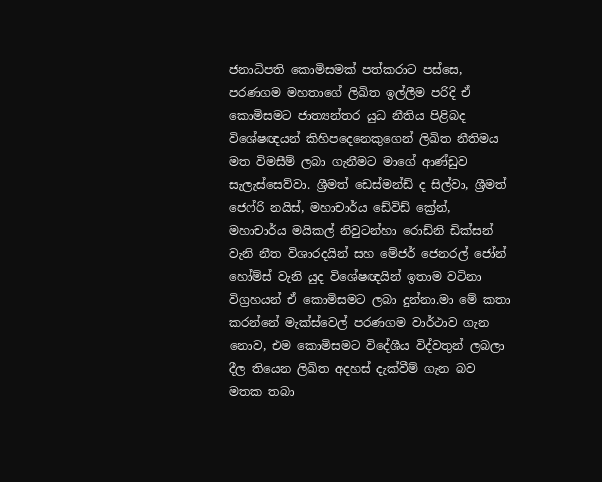ජනාධිපති කොමිසමක් පත්කරාට පස්සෙ, පරණගම මහතාගේ ලිඛිත ඉල්ලීම පරිදි ඒ කොමිසමට ජාත්‍යන්තර යුධ නීතිය පිළිබද විශේෂඥයන් කිහිපදෙනෙකුගෙන් ලිඛිත නීතිමය මත විමසීම් ලබා ගැනීමට මාගේ ආණ්ඩුව සැලැස්සෙව්වා. ශ්‍රීමත් ඩෙස්මන්ඩ් ද සිල්වා, ශ්‍රීමත් ජෙෆ්රි නයිස්, මහාචාර්ය ඩේවිඩ් ක්‍රේන්, මහාචාර්ය මයිකල් නිවුටන්හා රොඩ්නි ඩික්සන් වැනි නීත විශාරදයින් සහ මේජර් ජෙනරල් ජෝන් හෝම්ස් වැනි යුද විශේෂඥයින් ඉතාම වටිනා විග්‍රහයන් ඒ කොමිසමට ලබා දුන්නා.මා මේ කතා කරන්නේ මැක්ස්වෙල් පරණගම වාර්ථාව ගැන නොව, එම කොමිසමට විදේශීය විද්වතුන් ලබලා දීල තියෙන ලිඛිත අදහස් දැක්වීම් ගැන බව මතක තබා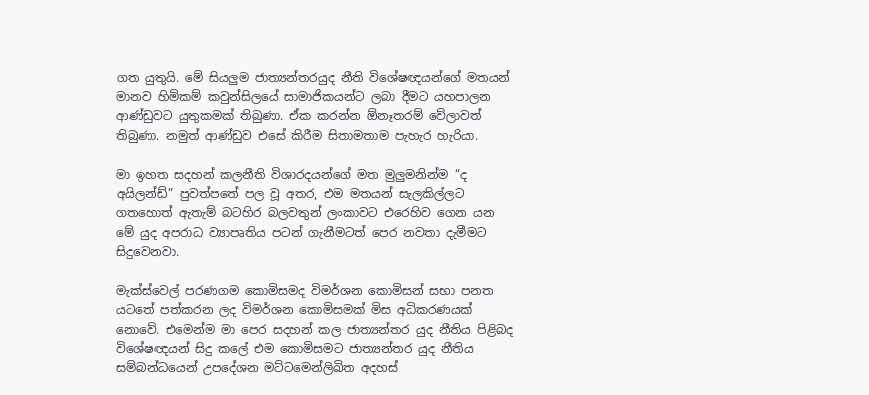ගත යුතුයි. මේ සියලුම ජාත්‍යන්තරයුද නීති විශේෂඥයන්ගේ මතයන් මානව හිමිකම් කවුන්සිලයේ සාමාජිකයන්ට ලබා දීමට යහපාලන ආණ්ඩුවට යුතුකමක් තිබුණා. ඒක කරන්න ඕනෑතරම් වේලාවත් තිබුණා. නමුත් ආණ්ඩුව එසේ කිරීම සිතාමතාම පැහැර හැරියා.

මා ඉහත සදහන් කලනීති විශාරදයන්ගේ මත මුලුමනින්ම “ද අයිලන්ඩ්” පුවත්පතේ පල වූ අතර, එම මතයන් සැලකිල්ලට ගතහොත් ඇතැම් බටහිර බලවතුන් ලංකාවට එරෙහිව ගෙන යන මේ යුද අපරාධ ව්‍යාපෘතිය පටන් ගැනීමටත් පෙර නවතා දැමීමට සිදුවෙනවා.

මැක්ස්වෙල් පරණගම කොමිසමද විමර්ශන කොමිසන් සභා පනත යටතේ පත්කරන ලද විමර්ශන කොමිසමක් මිස අධිකරණයක් නොවේ. එමෙන්ම මා පෙර සදහන් කල ජාත්‍යන්තර යුද නීතිය පිළිබද විශේෂඥයන් සිදු කලේ එම කොමිසමට ජාත්‍යන්තර යුද නීතිය සම්බන්ධයෙන් උපදේශන මට්ටමෙන්ලිඛිත අදහස්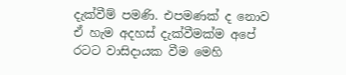දැක්වීම් පමණි. එපමණක් ද නොව ඒ හැම අදහස් දැක්වීමක්ම අපේ රටට වාසිදායක වීම මෙහි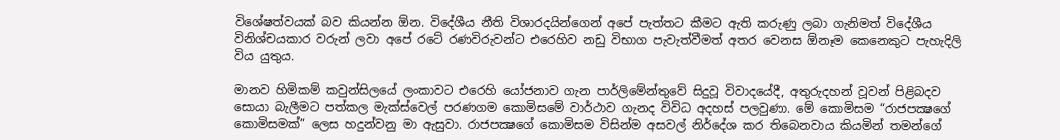විශේෂත්වයක් බව කියන්න ඕන. විදේශීය නීති විශාරදයින්ගෙන් අපේ පැත්තට කීමට ඇති කරුණු ලබා ගැනිමත් විදේශීය විනිශ්චයකාර වරුන් ලවා අපේ රටේ රණවිරුවන්ට එරෙහිව නඩු විභාග පැවැත්වීමත් අතර වෙනස ඕනෑම කෙනෙකුට පැහැදිලි විය යුතුය.

මානව හිමිකම් කවුන්සිලයේ ලංකාවට එරෙහි යෝජනාව ගැන පාර්ලිමේන්තුවේ සිදුවූ විවාදයේදී, අතුරුදහන් වූවන් පිළිබදව සොයා බැලීමට පත්කල මැක්ස්වෙල් පරණගම කොමිසමේ වාර්ථාව ගැනද විවිධ අදහස් පලවුණා. මේ කොමිසම “රාජපක්‍ෂගේ කොමිසමක්” ලෙස හදුන්වනු මා ඇසුවා. රාජපක්‍ෂගේ කොමිසම විසින්ම අසවල් නිර්දේශ කර තිබෙනවාය කියමින් තමන්ගේ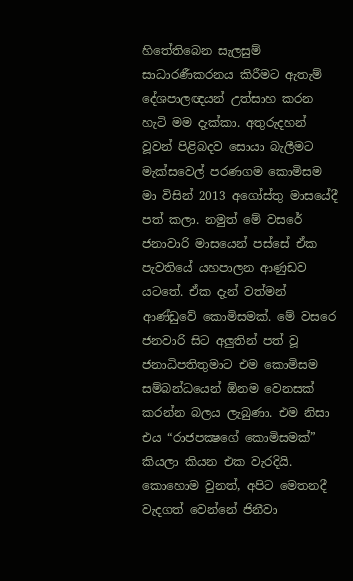හිතේතිබෙන සැලසුම් සාධාරණීකරනය කිරීමට ඇතැම් දේශපාලඥයන් උත්සාහ කරන හැටි මම දැක්කා. අතුරුදහන් වූවන් පිළිබදව සොයා බැලීමට මැක්සවෙල් පරණගම කොමිසම මා විසින් 2013 අගෝස්තු මාසයේදී පත් කලා. නමුත් මේ වසරේ ජනාවාරි මාසයෙන් පස්සේ ඒක පැවතියේ යහපාලන ආණුඩව යටතේ. ඒක දැන් වත්මන් ආණ්ඩුවේ කොමිසමක්. මේ වසරෙ ජනවාරි සිට අලුතින් පත් වූ ජනාධිපතිතුමාට එම කොමිසම සම්බන්ධයෙන් ඕනම වෙනසක් කරන්න බලය ලැබුණා. එම නිසා එය “රාජපක්‍ෂගේ කොමිසමක්” කියලා කියන එක වැරදියි. කොහොම වුනත්, අපිට මෙතනදී වැදගත් වෙන්නේ ජිනීවා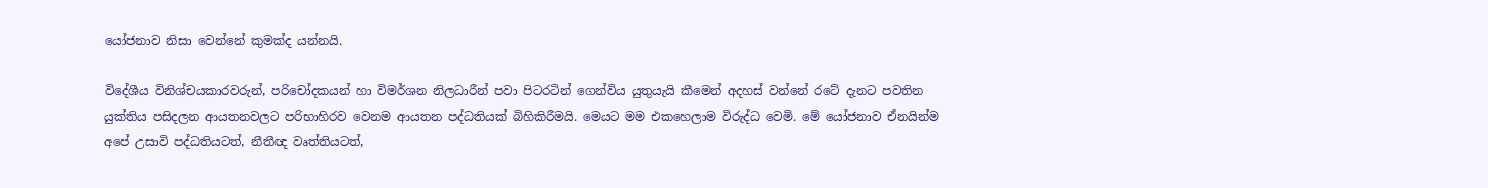යෝජනාව නිසා වෙන්නේ කුමක්ද යන්නයි.

විදේශීය විනිශ්චයකාරවරුන්, පරිචෝදකයන් හා විමර්ශන නිලධාරීන් පවා පිටරටින් ගෙන්විය යුතුයැයි කීමෙන් අදහස් වන්නේ රටේ දැනට පවතින යුක්තිය පසිදලන ආයතනවලට පරිභාහිරව වෙනම ආයතන පද්ධතියක් බිහිකිරීමයි. මෙයට මම එකහෙලාම විරුද්ධ වෙමි. මේ යෝජනාව ඒනයින්ම අපේ උසාවි පද්ධතියටත්, නීතීඥ වෘත්තියටත්,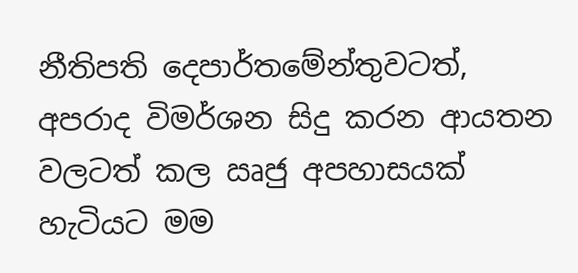නීතිපති දෙපාර්තමේන්තුවටත්, අපරාද විමර්ශන සිදු කරන ආයතන වලටත් කල ඍජු අපහාසයක් හැටියට මම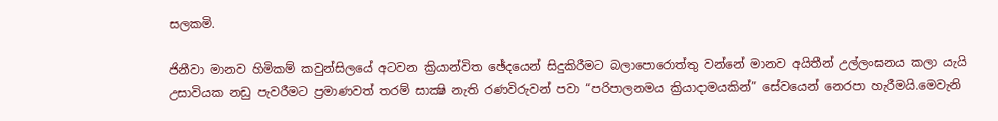සලකමි.

ජිනීවා මානව හිමිකම් කවුන්සිලයේ අටවන ක්‍රියාන්විත ඡේදයෙන් සිදුකිරීමට බලාපොරොත්තු වන්නේ මානව අයිතීන් උල්ලංඝනය කලා යැයි උසාවියක නඩු පැවරීමට ප්‍රමාණවත් තරම් සාක්‍ෂි නැති රණවිරුවන් පවා “පරිපාලනමය ක්‍රියාදාමයකින්” සේවයෙන් නෙරපා හැරීමයි.මෙවැනි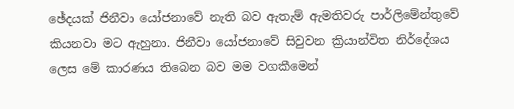ඡේදයක් ජිනීවා යෝජනාවේ නැති බව ඇතැම් ඇමතිවරු පාර්ලිමේන්තුවේ කියනවා මට ඇහුනා. ජිනීවා යෝජනාවේ සිවුවන ක්‍රියාන්විත නිර්දේශය ලෙස මේ කාරණය තිබෙන බව මම වගකීමෙන්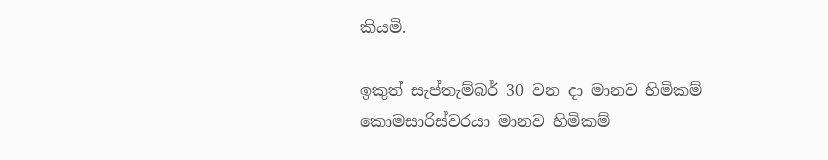කියමි.

ඉකුත් සැප්තැම්බර් 30 වන දා මානව හිමිකම් කොමසාරිස්වරයා මානව හිමිකම්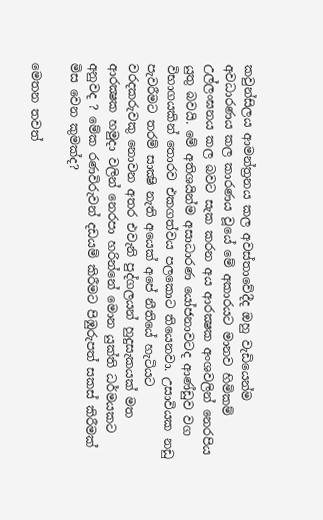කවුන්සිලය ආමන්ත්‍රනය කල අවස්තාවේදීද ඔහු වැඩියෙන්ම අවධාරණය කල කාරණය වූයේ මේ අකාරයට මානව හිමිකම් උල්ලංඝනය කල බවට සැක කරන අය ආරක්‍ෂක අංශවලින් නෙරපිය යුතු බවයි. මේ අතිශයින්ම අසාධාරණ යෝජනාවටද ආණ්ඩුව වග විභාගයකින් තොරව එකගත්වය පලකොට තියෙනවා. උසාවියක නඩු පැවරීමට තරම් සාක්‍ෂි නැති අයෙක් අපේ නීතියේ හැටියට වරදකරුවකු නොවන අතර එවැනි පුද්ගලයන් හුදුසැකයක් මත ආරක්‍ෂක හමුදා වලින් නෙරපා හරින්නේ මොන යුක්ති ධර්මයකට අනුවද ? මේක රණවිරුවන් දඩයම් කිරීමට පිඹුරුපත් සකස් කිරීමක් මිස වෙන කුමක්ද?

මෙතන තවත්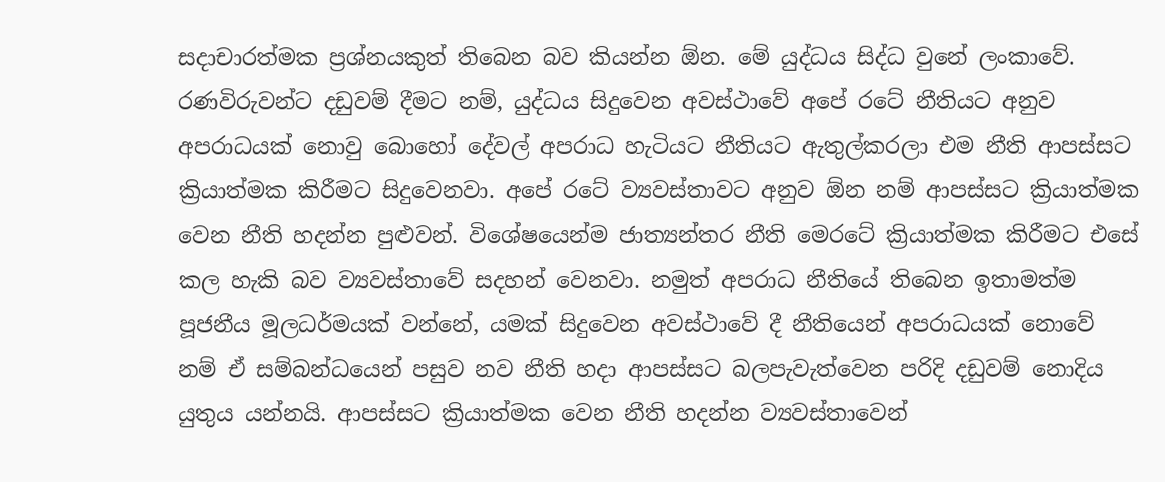සදාචාරත්මක ප්‍රශ්නයකුත් තිබෙන බව කියන්න ඕන. මේ යුද්ධය සිද්ධ වුනේ ලංකාවේ. රණවිරුවන්ට දඩුවම් දීමට නම්, යුද්ධය සිදුවෙන අවස්ථාවේ අපේ රටේ නීතියට අනුව අපරාධයක් නොවු බොහෝ දේවල් අපරාධ හැටියට නීතියට ඇතුල්කරලා එම නීති ආපස්සට ක්‍රියාත්මක කිරීමට සිදුවෙනවා. අපේ රටේ ව්‍යවස්තාවට අනුව ඕන නම් ආපස්සට ක්‍රියාත්මක වෙන නීති හදන්න පුළුවන්. විශේෂයෙන්ම ජාත්‍යන්තර නීති මෙරටේ ක්‍රියාත්මක කිරීමට එසේ කල හැකි බව ව්‍යවස්තාවේ සදහන් වෙනවා. නමුත් අපරාධ නීතියේ තිබෙන ඉතාමත්ම පූජනීය මූලධර්මයක් වන්නේ, යමක් සිදුවෙන අවස්ථාවේ දී නීතියෙන් අපරාධයක් නොවේ නම් ඒ සම්බන්ධයෙන් පසුව නව නීති හදා ආපස්සට බලපැවැත්වෙන පරිදි දඩුවම් නොදිය යුතුය යන්නයි. ආපස්සට ක්‍රියාත්මක වෙන නීති හදන්න ව්‍යවස්තාවෙන්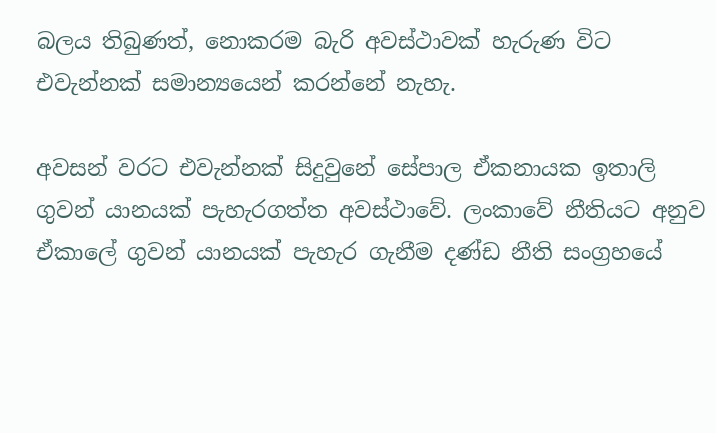බලය තිබුණත්, නොකරම බැරි අවස්ථාවක් හැරුණ විට එවැන්නක් සමාන්‍යයෙන් කරන්නේ නැහැ.

අවසන් වරට එවැන්නක් සිදුවුනේ සේපාල ඒකනායක ඉතාලි ගුවන් යානයක් පැහැරගත්ත අවස්ථාවේ. ලංකාවේ නීතියට අනුව ඒකාලේ ගුවන් යානයක් පැහැර ගැනීම දණ්ඩ නීති සංග්‍රහයේ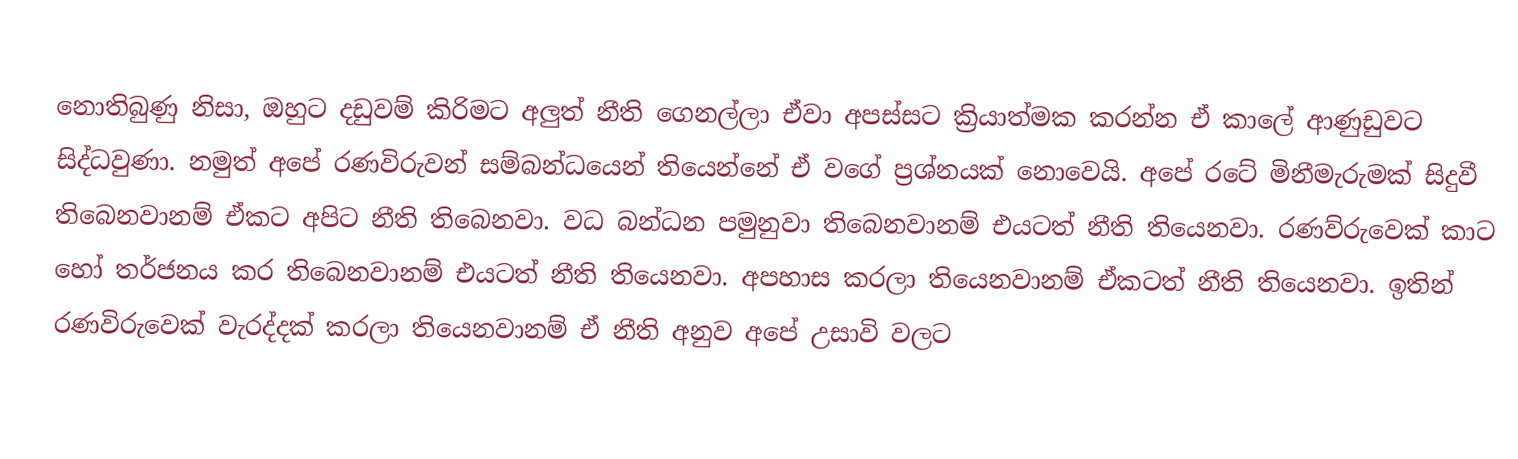නොතිබුණු නිසා, ඔහුට දඩුවම් කිරිමට අලුත් නීති ගෙනල්ලා ඒවා අපස්සට ක්‍රියාත්මක කරන්න ඒ කාලේ ආණුඩුවට සිද්ධවුණා. නමුත් අපේ රණවිරුවන් සම්බන්ධයෙන් තියෙන්නේ ඒ වගේ ප්‍රශ්නයක් නොවෙයි. අපේ රටේ මිනීමැරුමක් සිදුවී තිබෙනවානම් ඒකට අපිට නීති තිබෙනවා. වධ බන්ධන පමුනුවා තිබෙනවානම් එයටත් නීති තියෙනවා. රණව්රුවෙක් කාට හෝ තර්ජනය කර තිබෙනවානම් එයටත් නීති තියෙනවා. අපහාස කරලා තියෙනවානම් ඒකටත් නීති තියෙනවා. ඉතින් රණවිරුවෙක් වැරද්දක් කරලා තියෙනවානම් ඒ නීති අනුව අපේ උසාවි වලට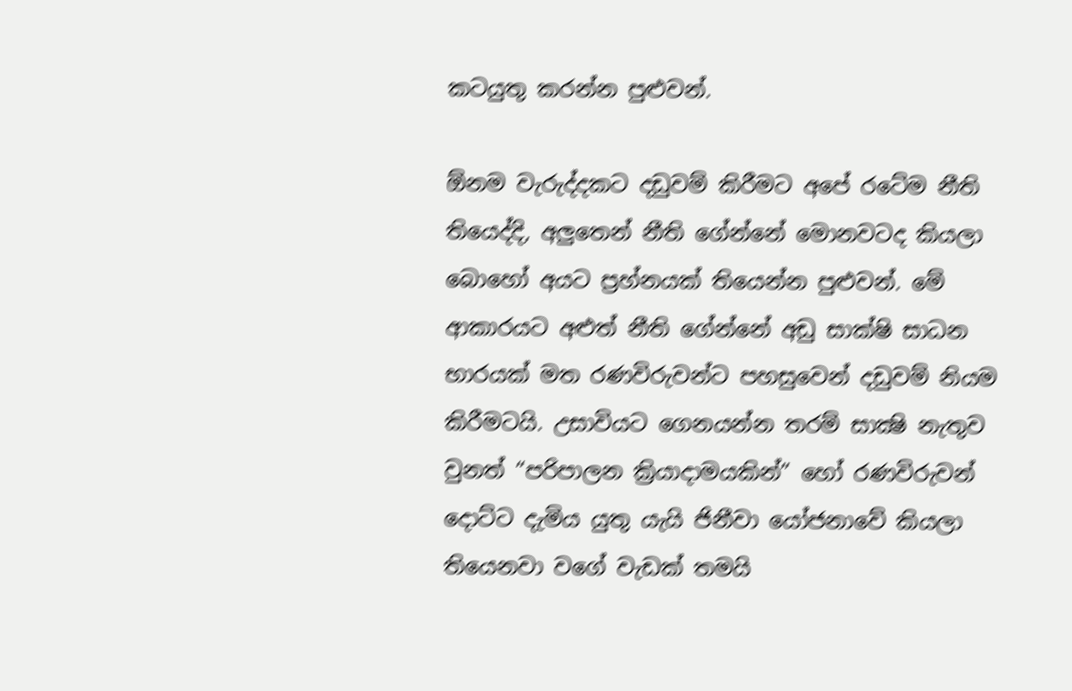කටයුතු කරන්න පුළුවන්.

ඕනම වැරුද්දකට දඩුවම් කිරීමට අපේ රටේම නීති තියෙද්දි, අලුතෙන් නීති ගේන්නේ මොනවටද කියලා බොහෝ අයට ප්‍රහ්නයක් තියෙන්න පුළුවන්. මේ ආකාරයට අළුත් නීති ගේන්නේ අඩු සාක්ෂි සාධන භාරයක් මත රණවිරුවන්ට පහසුවෙන් දඩුවම් නියම කිරීමටයි. උසාවියට ගෙනයන්න තරම් සාක්‍ෂි නැතුව වුනත් “පරිපාලන ක්‍රියාදාමයකින්” හෝ රණවිරුවන් දොට්ට දැමිය යුතු යැයි ජිනීවා යෝජනාවේ කියලා තියෙනවා වගේ වැඩක් තමයි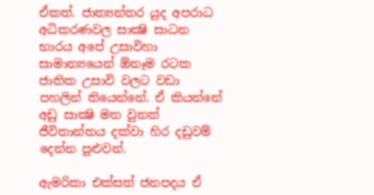ඒකත්. ජාත්‍යන්තර යුද අපරාධ අධිකරණවල සාක්‍ෂි සාධන භාරය අපේ උසාවිහා සාමාන්‍යයෙන් ඕනෑම රටක ජාතික උසාවි වලට වඩා පහලින් තියෙන්නේ. ඒ කියන්නේ අඩු සාක්‍ෂි මත වුනත් ජීවිතාන්තය දක්වා හිර දඩුවම් දෙන්න පුළුවන්.

ඇමරිකා එක්සත් ජනපදය ඒ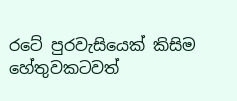රටේ පුරවැසියෙක් කිසිම හේතුවකටවත්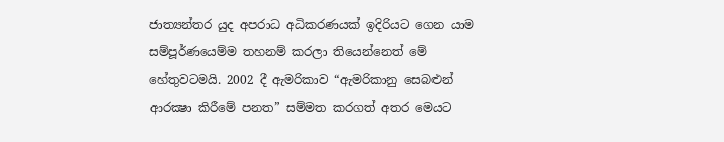ජාත්‍යන්තර යුද අපරාධ අධිකරණයක් ඉදිරියට ගෙන යාම සම්පූර්ණයෙම්ම තහනම් කරලා තියෙන්නෙත් මේ හේතුවටමයි. 2002 දී ඇමරිකාව “ඇමරිකානු සෙබළුන් ආරක්‍ෂා කිරීමේ පනත” සම්මත කරගත් අතර මෙයට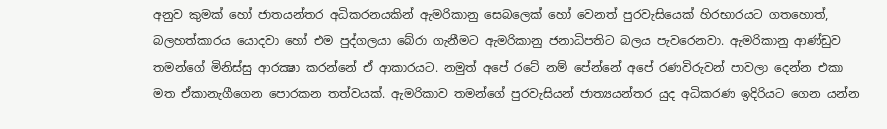අනුව කුමක් හෝ ජාතයන්තර අධිකරනයකින් ඇමරිකානු සෙබලෙක් හෝ වෙනත් පුරවැසියෙක් හිරභාරයට ගතහොත්, බලහත්කාරය යොදවා හෝ එම පුද්ගලයා බේරා ගැනීමට ඇමරිකානු ජනාධිපතිට බලය පැවරෙනවා. ඇමරිකානු ආණ්ඩුව තමන්ගේ මිනිස්සු ආරක්‍ෂා කරන්නේ ඒ ආකාරයට. නමුත් අපේ රටේ නම් පේන්නේ අපේ රණවිරුවන් පාවලා දෙන්න එකා මත ඒකානැගීගෙන පොරකන තත්වයක්. ඇමරිකාව තමන්ගේ පුරවැසියන් ජාත්‍යයන්තර යුද අධිකරණ ඉදිරියට ගෙන යන්න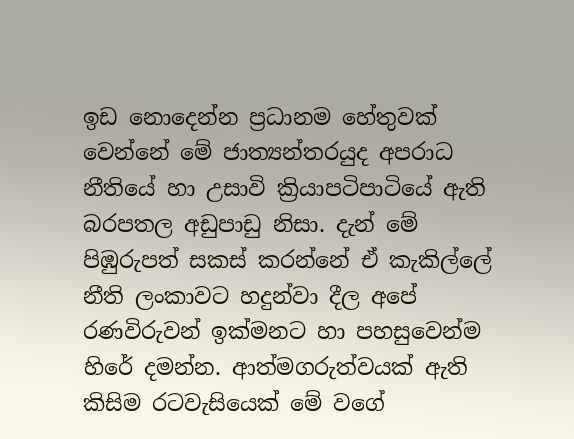ඉඩ නොදෙන්න ප්‍රධානම හේතුවක් වෙන්නේ මේ ජාත්‍යන්තරයුද අපරාධ නීතියේ හා උසාවි ක්‍රියාපටිපාටියේ ඇති බරපතල අඩුපාඩු නිසා. දැන් මේ පිඹුරුපත් සකස් කරන්නේ ඒ කැකිල්ලේ නීති ලංකාවට හදුන්වා දීල අපේ රණවිරුවන් ඉක්මනට හා පහසුවෙන්ම හිරේ දමන්න. ආත්මගරුත්වයක් ඇති කිසිම රටවැසියෙක් මේ වගේ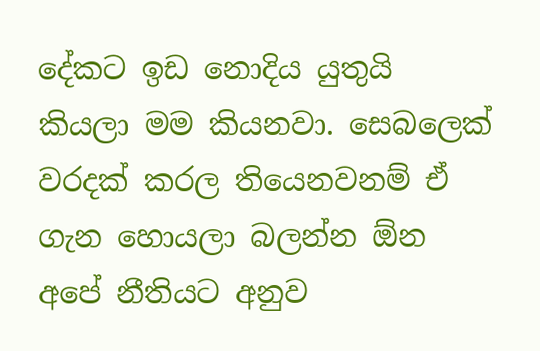දේකට ඉඩ නොදිය යුතුයි කියලා මම කියනවා. සෙබලෙක් වරදක් කරල තියෙනවනම් ඒ ගැන හොයලා බලන්න ඕන අපේ නීතියට අනුව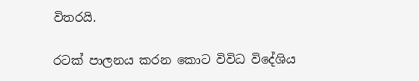විතරයි.

රටක් පාලනය කරන කොට විවිධ විදේශිය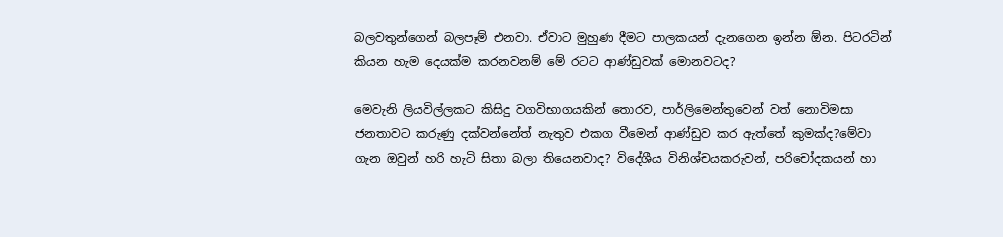බලවතුන්ගෙන් බලපෑම් එනවා. ඒවාට මුහුණ දීමට පාලකයන් දැනගෙන ඉන්න ඕන. පිටරටින් කියන හැම දෙයක්ම කරනවනම් මේ රටට ආණ්ඩුවක් මොනවටද?

මෙවැනි ලියවිල්ලකට කිසිදු වගවිභාගයකින් තොරව, පාර්ලිමෙන්තුවෙන් වත් නොවිමසා ජනතාවට කරුණු දක්වන්නේත් නැතුව එකග වීමෙන් ආණ්ඩුව කර ඇත්තේ කුමක්ද?මේවා ගැන ඔවුන් හරි හැටි සිතා බලා තියෙනවාද? විදේශීය විනිශ්චයකරුවන්, පරිචෝදකයන් හා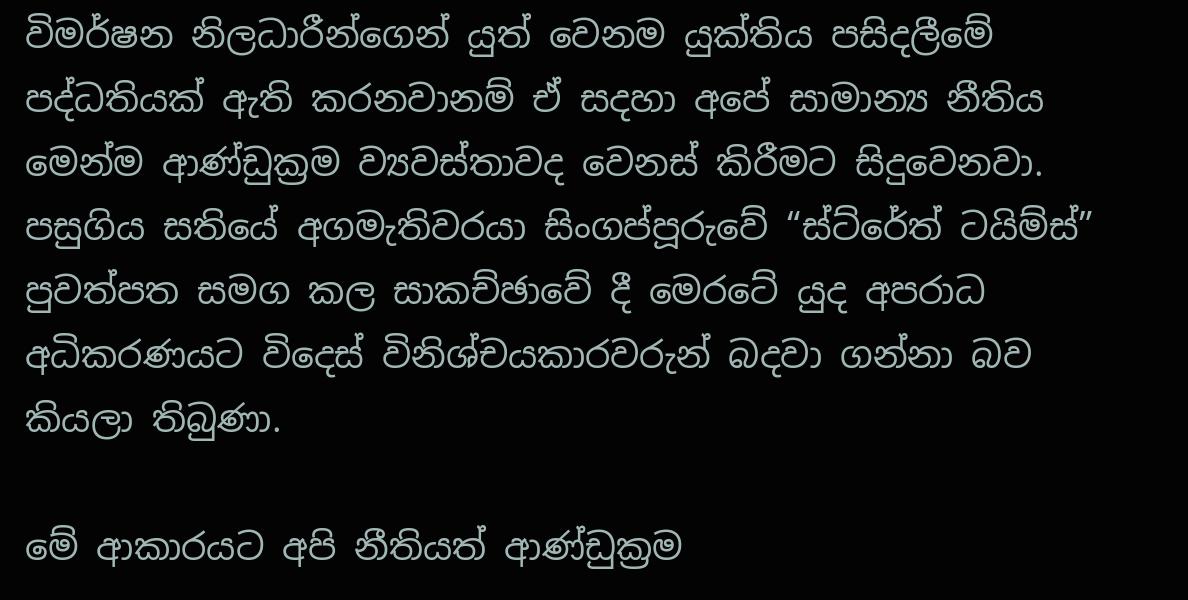විමර්ෂන නිලධාරීන්ගෙන් යුත් වෙනම යුක්තිය පසිදලීමේ පද්ධතියක් ඇති කරනවානම් ඒ සදහා අපේ සාමාන්‍ය නීතිය මෙන්ම ආණ්ඩුක්‍රම ව්‍යවස්තාවද වෙනස් කිරීමට සිදුවෙනවා. පසුගිය සතියේ අගමැතිවරයා සිංගප්පූරුවේ “ස්ට්රේත් ටයිම්ස්” පුවත්පත සමග කල සාකච්ඡාවේ දී මෙරටේ යුද අපරාධ අධිකරණයට විදෙස් විනිශ්චයකාරවරුන් බදවා ගන්නා බව කියලා තිබුණා.

මේ ආකාරයට අපි නීතියත් ආණ්ඩුක්‍රම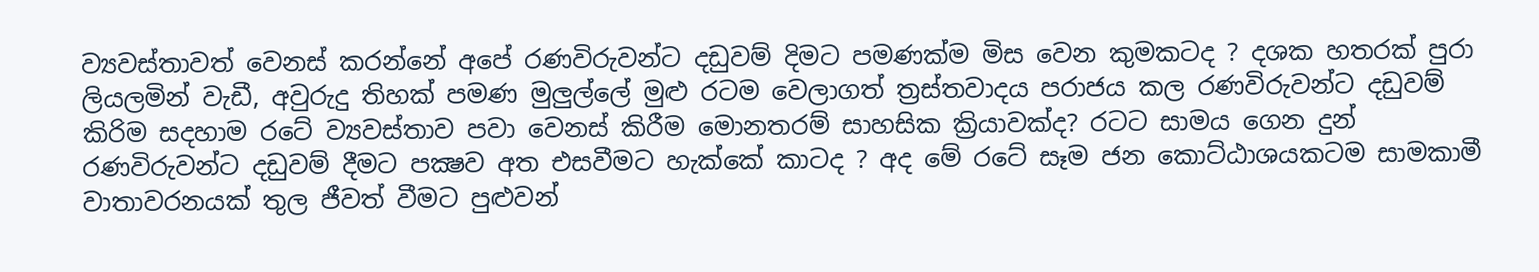ව්‍යවස්තාවත් වෙනස් කරන්නේ අපේ රණවිරුවන්ට දඩුවම් දිමට පමණක්ම මිස වෙන කුමකටද ? දශක හතරක් පුරා ලියලමින් වැඩී, අවුරුදු තිහක් පමණ මුලුල්ලේ මුළු රටම වෙලාගත් ත්‍රස්තවාදය පරාජය කල රණවිරුවන්ට දඩුවම් කිරිම සදහාම රටේ ව්‍යවස්තාව පවා වෙනස් කිරීම මොනතරම් සාහසික ක්‍රියාවක්ද? රටට සාමය ගෙන දුන් රණවිරුවන්ට දඩුවම් දීමට පක්‍ෂව අත එසවීමට හැක්කේ කාටද ? අද මේ රටේ සෑම ජන කොට්ඨාශයකටම සාමකාමී වාතාවරනයක් තුල ජීවත් වීමට පුළුවන්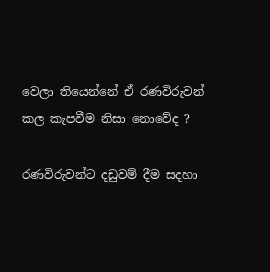වෙලා තියෙන්නේ ඒ රණවිරුවන් කල කැපවීම නිසා නොවේද ?

රණවිරුවන්ට දඩුවම් දීම සදහා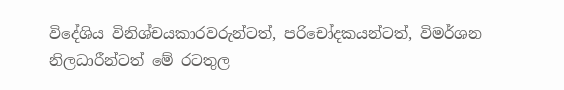විදේශිය විනිශ්චයකාරවරුන්ටත්, පරිචෝදකයන්ටත්, විමර්ශන නිලධාරීන්ටත් මේ රටතුල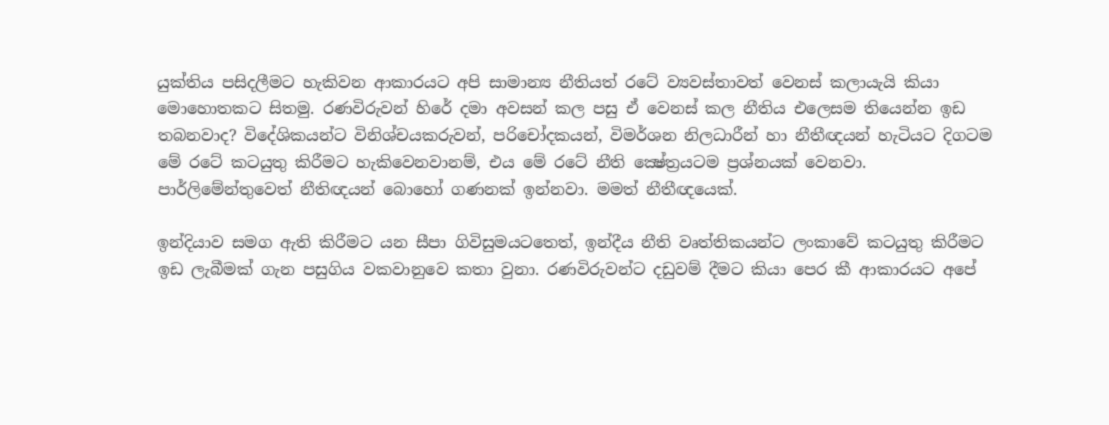යුක්තිය පසිදලීමට හැකිවන ආකාරයට අපි සාමාන්‍ය නීතියත් රටේ ව්‍යවස්තාවත් වෙනස් කලායැයි කියා මොහොතකට සිතමු. රණවිරුවන් හිරේ දමා අවසන් කල පසු ඒ වෙනස් කල නීතිය එලෙසම තියෙන්න ඉඩ තබනවාද? විදේශිකයන්ට විනිශ්චයකරුවන්, පරිචෝදකයන්, විමර්ශන නිලධාරීන් හා නීතීඥයන් හැටියට දිගටම මේ රටේ කටයුතු කිරීමට හැකිවෙනවානම්, එය මේ රටේ නීති ක්‍ෂේත්‍රයටම ප්‍රශ්නයක් වෙනවා. පාර්ලිමේන්තුවෙත් නීතිඥයන් බොහෝ ගණනක් ඉන්නවා. මමත් නීතීඥයෙක්.

ඉන්දියාව සමග ඇති කිරීමට යන සීපා ගිවිසුමයටතෙත්, ඉන්දීය නීති වෘත්තිකයන්ට ලංකාවේ කටයුතු කිරීමට ඉඩ ලැබීමක් ගැන පසුගිය වකවානුවෙ කතා වුනා. රණවිරුවන්ට දඩුවම් දීමට කියා පෙර කී ආකාරයට අපේ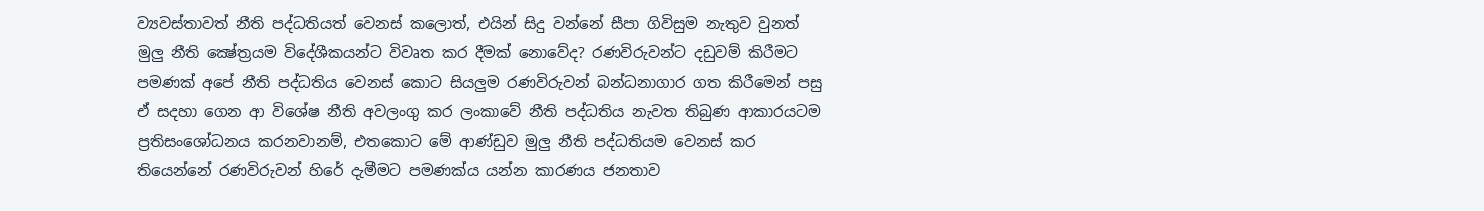ව්‍යවස්තාවත් නීති පද්ධතියත් වෙනස් කලොත්, එයින් සිදු වන්නේ සීපා ගිවිසුම නැතුව වුනත් මුලු නීති ක්‍ෂේත්‍රයම විදේශීකයන්ට විවෘත කර දීමක් නොවේද? රණවිරුවන්ට දඩුවම් කිරීමට පමණක් අපේ නීති පද්ධතිය වෙනස් කොට සියලුම රණවිරුවන් බන්ධනාගාර ගත කිරීමෙන් පසු ඒ සදහා ගෙන ආ විශේෂ නීති අවලංගු කර ලංකාවේ නීති පද්ධතිය නැවත තිබුණ ආකාරයටම ප්‍රතිසංශෝධනය කරනවානම්, එතකොට මේ ආණ්ඩුව මුලු නීති පද්ධතියම වෙනස් කර තියෙන්නේ රණවිරුවන් හිරේ දැමීමට පමණක්ය යන්න කාරණය ජනතාව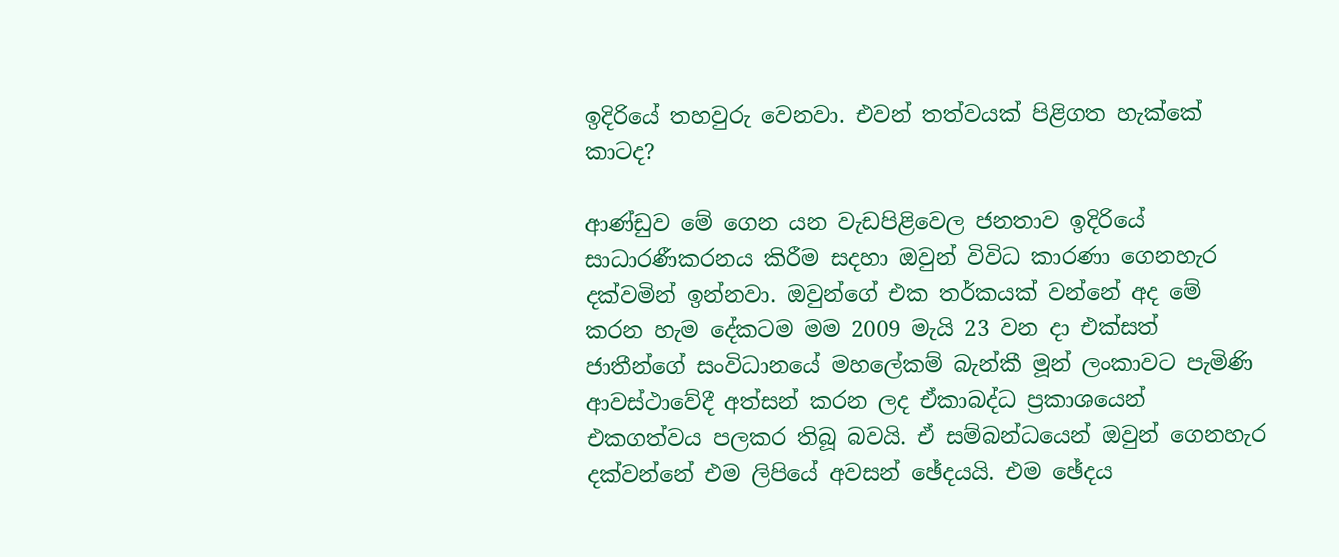ඉදිරියේ තහවුරු වෙනවා. එවන් තත්වයක් පිළිගත හැක්කේ කාටද?

ආණ්ඩුව මේ ගෙන යන වැඩපිළිවෙල ජනතාව ඉදිරියේ සාධාරණීකරනය කිරීම සදහා ඔවුන් විවිධ කාරණා ගෙනහැර දක්වමින් ඉන්නවා. ඔවුන්ගේ එක තර්කයක් වන්නේ අද මේ කරන හැම දේකටම මම 2009 මැයි 23 වන දා එක්සත් ජාතීන්ගේ සංවිධානයේ මහලේකම් බැන්කී මූන් ලංකාවට පැමිණි ආවස්ථාවේදී අත්සන් කරන ලද ඒකාබද්ධ ප්‍රකාශයෙන් එකගත්වය පලකර තිබූ බවයි. ඒ සම්බන්ධයෙන් ඔවුන් ගෙනහැර දක්වන්නේ එම ලිපියේ අවසන් ඡේදයයි. එම ඡේදය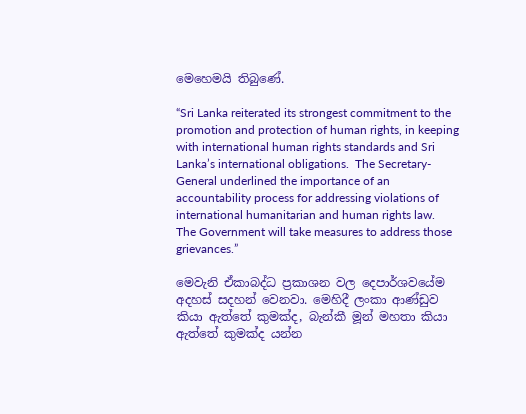මෙහෙමයි තිබුණේ.

“Sri Lanka reiterated its strongest commitment to the promotion and protection of human rights, in keeping with international human rights standards and Sri Lanka’s international obligations.  The Secretary-General underlined the importance of an accountability process for addressing violations of international humanitarian and human rights law.  The Government will take measures to address those grievances.”

මෙවැනි ඒකාබද්ධ ප්‍රකාශන වල දෙපාර්ශවයේම අදහස් සදහන් වෙනවා. මෙහිදී ලංකා ආණ්ඩුව කියා ඇත්තේ කුමක්ද, බැන්කී මූන් මහතා කියා ඇත්තේ කුමක්ද යන්න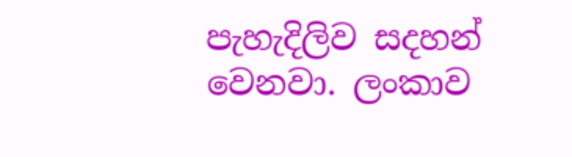පැහැදිලිව සදහන් වෙනවා. ලංකාව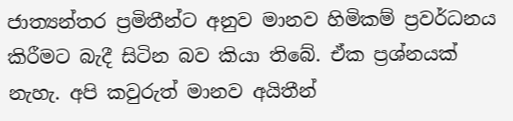ජාත්‍යන්තර ප්‍රමිතීන්ට අනුව මානව හිමිකම් ප්‍රවර්ධනය කිරීමට බැදී සිටින බව කියා තිබේ. ඒක ප්‍රශ්නයක් නැහැ. අපි කවුරුත් මානව අයිතීන්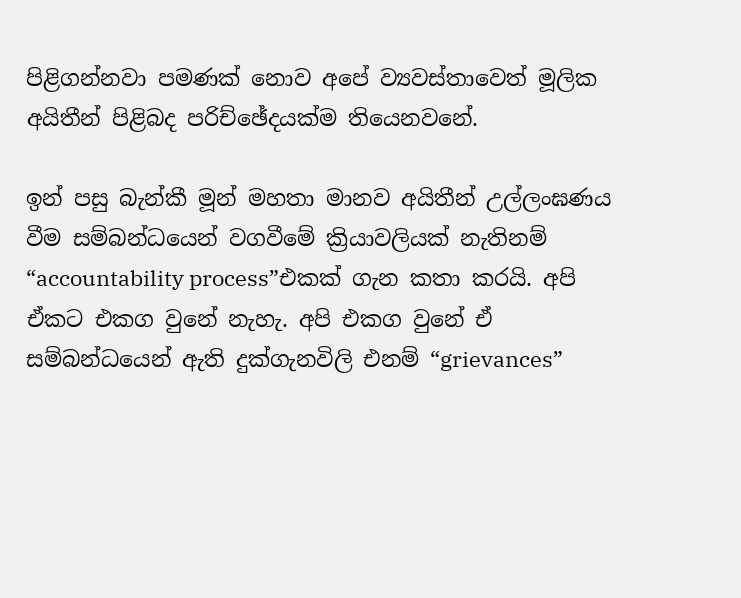පිළිගන්නවා පමණක් නොව අපේ ව්‍යවස්තාවෙත් මූලික අයිතීන් පිළිබද පරිච්ඡේදයක්ම තියෙනවනේ.

ඉන් පසු බැන්කී මූන් මහතා මානව අයිතීන් උල්ලංඝණය වීම සම්බන්ධයෙන් වගවීමේ ක්‍රියාවලියක් නැතිනම් “accountability process”එකක් ගැන කතා කරයි. අපි ඒකට එකග වුනේ නැහැ. අපි එකග වුනේ ඒ සම්බන්ධයෙන් ඇති දුක්ගැනවිලි එනම් “grievances”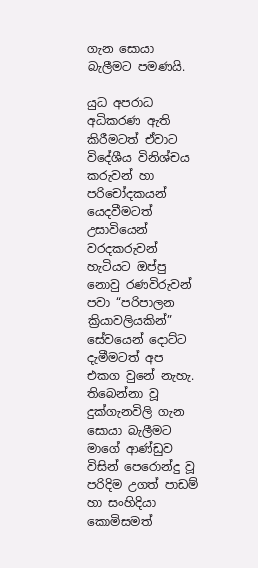ගැන සොයා බැලීමට පමණයි.

යුධ අපරාධ අධිකරණ ඇති කිරීමටත් ඒවාට විදේශීය විනිශ්චය කරුවන් හා පරිචෝදකයන් යෙදවීමටත් උසාවියෙන් වරදකරුවන් හැටියට ඔප්පු නොවු රණවිරුවන් පවා “පරිපාලන ක්‍රියාවලියකින්” සේවයෙන් දොට්ට දැමීමටත් අප එකග වුනේ නැහැ. තිබෙන්නා වූ දුක්ගැනවිලි ගැන සොයා බැලීමට මාගේ ආණ්ඩුව විසින් පෙරොන්දු වූ පරිදිම උගත් පාඩම් හා සංහිදියා කොමිසමත්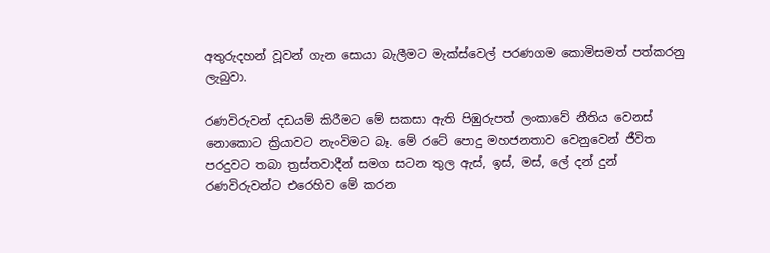අතුරුදහන් වූවන් ගැන සොයා බැලීමට මැක්ස්වෙල් පරණගම කොමිසමත් පත්කරනු ලැබුවා.

රණවිරුවන් දඩයම් කිරීමට මේ සකසා ඇති පිඹුරුපත් ලංකාවේ නීතිය වෙනස් නොකොට ක්‍රියාවට නැංවිමට බෑ. මේ රටේ පොදු මහජනතාව වෙනුවෙන් ජීවිත පරදුවට තබා ත්‍රස්තවාදීන් සමග සටන තුල ඇස්, ඉස්, මස්, ලේ දන් දුන් රණවිරුවන්ට එරෙහිව මේ කරන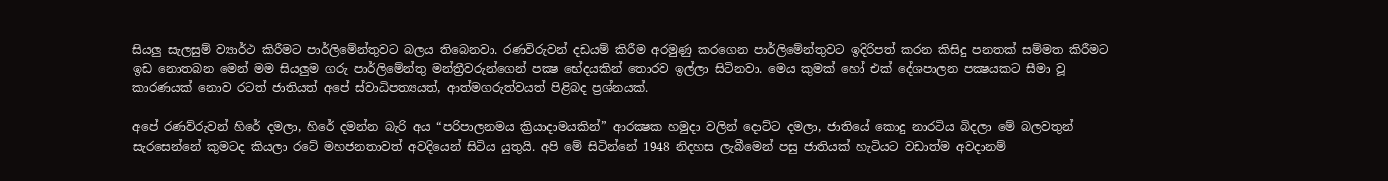සියලු සැලසුම් ව්‍යාර්ථ කිරීමට පාර්ලිමේන්තුවට බලය තිබෙනවා. රණවිරුවන් දඩයම් කිරීම අරමුණු කරගෙන පාර්ලිමේන්තුවට ඉදිරිපත් කරන කිසිදු පනතක් සම්මත කිරීමට ඉඩ නොතබන මෙන් මම සියලුම ගරු පාර්ලිමේන්තු මන්ත්‍රීවරුන්ගෙන් පක්‍ෂ භේදයකින් තොරව ඉල්ලා සිටිනවා. මෙය කුමක් හෝ එක් දේශපාලන පක්‍ෂයකට සීමා වූ කාරණයක් නොව රටත් ජාතියත් අපේ ස්වාධිපත්‍යයත්, ආත්මගරුත්වයත් පිළිබද ප්‍රශ්නයක්.

අපේ රණව්රුවන් හිරේ දමලා, හිරේ දමන්න බැරි අය “පරිපාලනමය ක්‍රියාදාමයකින්” ආරක්‍ෂක හමුදා වලින් දොට්ට දමලා, ජාතියේ කොදු නාරටිය බිදලා මේ බලවතුන් සැරසෙන්නේ කුමටද කියලා රටේ මහජනතාවත් අවදියෙන් සිටිය යුතුයි. අපි මේ සිටින්නේ 1948 නිදහස ලැබීමෙන් පසු ජාතියක් හැටියට වඩාත්ම අවදානම්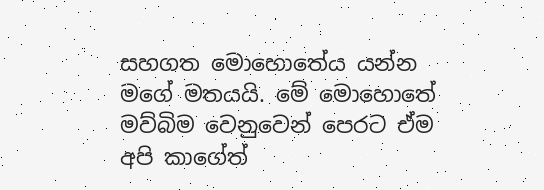සහගත මොහොතේය යන්න මගේ මතයයි. මේ මොහොතේ මව්බිම වෙනුවෙන් පෙරට ඒම අපි කාගේත්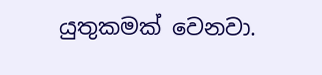යුතුකමක් වෙනවා.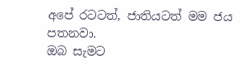අපේ රටටත්, ජාතියටත් මම ජය පතනවා.
ඔබ සැමට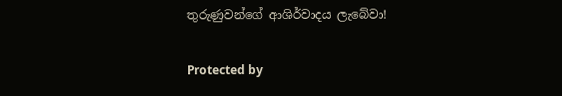තුරුණුවන්ගේ ආශිර්වාදය ලැබේවා!

Protected by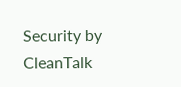Security by CleanTalk